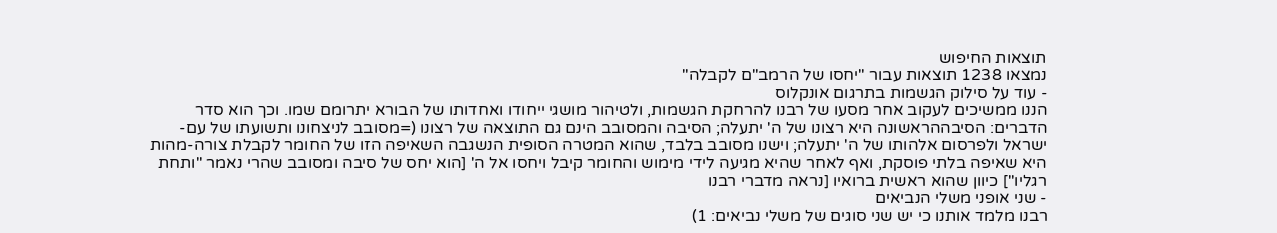תוצאות החיפוש
נמצאו 1238 תוצאות עבור "יחסו של הרמב"ם לקבלה"
- עוד על סילוק הגשמות בתרגום אונקלוס
הננו ממשיכים לעקוב אחר מסעו של רבנו להרחקת הגשמות, ולטיהור מושגי ייחודו ואחדותו של הבורא יתרומם שמו. וכך הוא סדר הדברים: הסיבההראשונה היא רצונו של ה' יתעלה; הסיבה והמסובב הינם גם התוצאה של רצונו (=מסובב לניצחונו ותשועתו של עם-ישראל ולפרסום אלהותו של ה' יתעלה; וישנו מסובב בלבד, שהוא המטרה הסופית הנשגבה השאיפה הזו של החומר לקבלת צורה-מהות היא שאיפה בלתי פוסקת, ואף לאחר שהיא מגיעה לידי מימוש והחומר קיבל ויחסו אל ה' [הוא יחס של סיבה ומסובב שהרי נאמר "ותחת רגליו"] כיוון שהוא ראשית ברואיו [נראה מדברי רבנו
- שני אופני משלי הנביאים
רבנו מלמד אותנו כי יש שני סוגים של משלי נביאים: 1)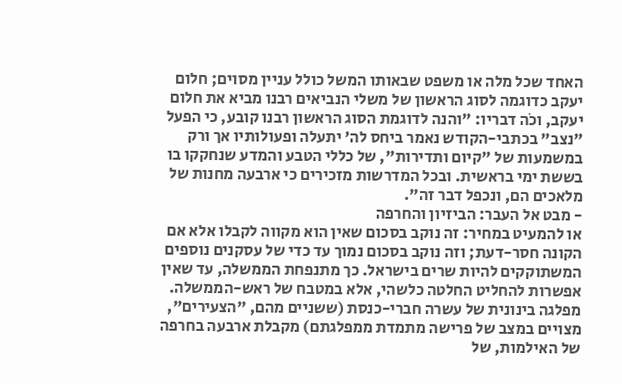האחד שכל מלה או משפט שבאותו המשל כולל עניין מסוים; חלום יעקב כדוגמה לסוג הראשון של משלי הנביאים רבנו מביא את חלום יעקב, וכֹה דבריו: "והנה לדוגמת הסוג הראשון רבנו קובע, כי הפעל "נצב" בכתבי-הקודש נאמר ביחס לה' יתעלה ופעולותיו אך ורק במשמעות של "קיום ותדירות", של כללי הטבע והמדע שנחקקו בו בששת ימי בראשית. ובכל המדרשות מזכירים כי ארבעה מחנות של מלאכים הם, ונכפל דבר זה".
- מבט אל העבר: הביזיון והחרפה
או להמעיט במחיר: זה נוקב בסכום שאין הוא מקווה לקבלו אלא אם הקונה חסר-דעת; וזה נוקב בסכום נמוך עד כדי של עסקנים נוספים המשתוקקים להיות שרים בישראל. כך מתנפחת הממשלה, עד שאין אפשרות להחליט החלטה כלשהי, אלא במטבח של ראש-הממשלה. מפלגה בינונית של עשרה חברי-כנסת (ששניים מהם, "הצעירים", מצויים במצב של פרישה מתמדת ממפלגתם) מקבלת ארבעה בחרפה של האילמות, של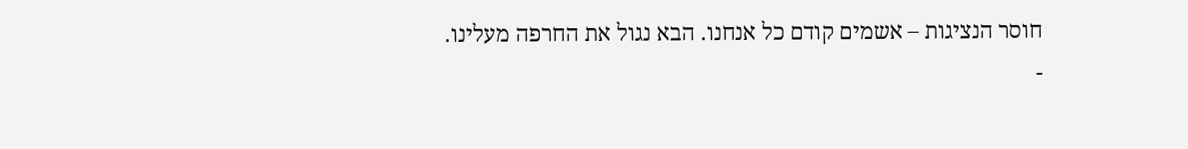חוסר הנציגות – אשמים קודם כל אנחנו. הבא נגול את החרפה מעלינו.
-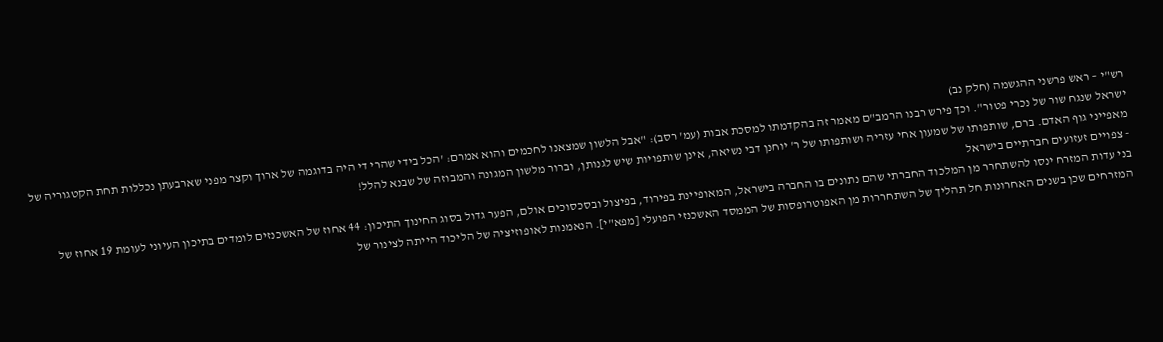רש"י – ראש פרשני ההגשמה (חלק נב)
ישראל שנגח שור של נכרי פטור". וכך פירש רבנו הרמב"ם מאמר זה בהקדמתו למסכת אבות (עמ' רסב): "אבל הלשון שמצאנו לחכמים והוא אמרם: 'הכל בידי שהרי די היה בדוגמה של ארוך וקצר מפני שארבעתן נכללות תחת הקטגוריה של מאפייני גוף האדם. ברם, שותפותו של שמעון אחי עזריה ושותפותו של ר' יוחנן דבי נשיאה, אינן שותפויות שיש לגנותן, וברור מלשון המגונה והמבוזה של שבנא להלל!
- צפויים זעזועים חברתיים בישראל
בני עדות המזרח ינסו להשתחרר מן המלכוד החברתי שהם נתונים בו החברה בישראל, המאופיינת בפירוד, בפיצול ובסכסוכים אולם, הפער גדול בסוג החינוך התיכון: 44 אחוז של האשכנזים לומדים בתיכון העיוני לעומת 19 אחוז של המזרחים שכן בשנים האחרונות חל תהליך של השתחררות מן האפוטרופסות של הממסד האשכנזי הפועלי [מפא"י]. הנאמנות לאופוזיציה של הליכוד הייתה לצינור של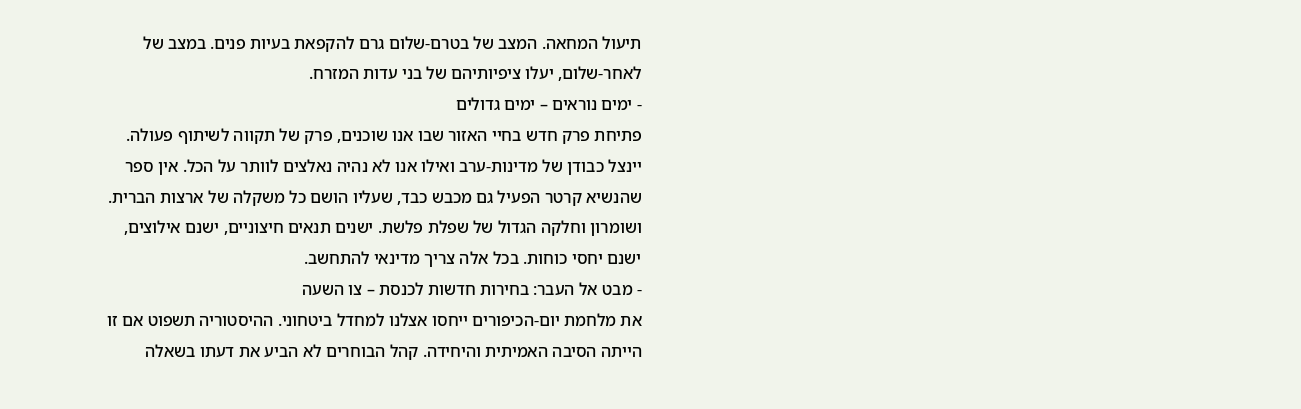תיעול המחאה. המצב של בטרם-שלום גרם להקפאת בעיות פנים. במצב של לאחר-שלום, יעלו ציפיותיהם של בני עדות המזרח.
- ימים נוראים – ימים גדולים
פתיחת פרק חדש בחיי האזור שבו אנו שוכנים, פרק של תקווה לשיתוף פעולה. יינצל כבודן של מדינות-ערב ואילו אנו לא נהיה נאלצים לוותר על הכל. אין ספר שהנשיא קרטר הפעיל גם מכבש כבד, שעליו הושם כל משקלה של ארצות הברית. ושומרון וחלקה הגדול של שפלת פלשת. ישנים תנאים חיצוניים, ישנם אילוצים, ישנם יחסי כוחות. בכל אלה צריך מדינאי להתחשב.
- מבט אל העבר: בחירות חדשות לכנסת – צו השעה
את מלחמת יום-הכיפורים ייחסו אצלנו למחדל ביטחוני. ההיסטוריה תשפוט אם זו הייתה הסיבה האמיתית והיחידה. קהל הבוחרים לא הביע את דעתו בשאלה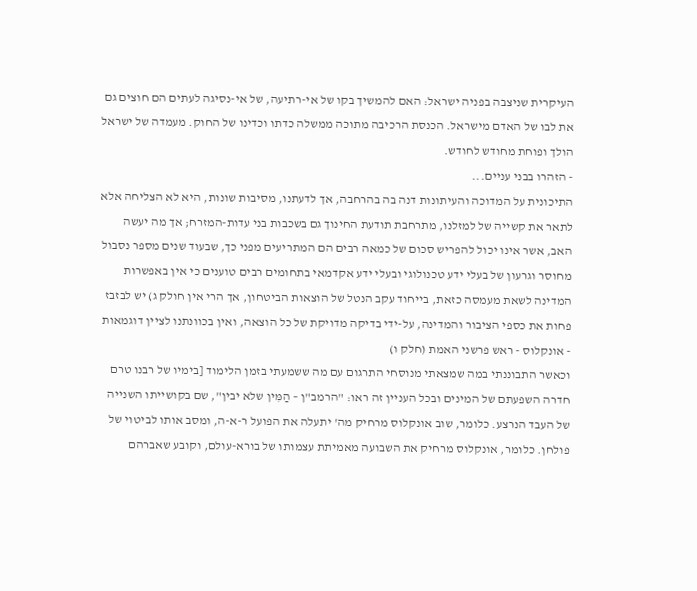העיקרית שניצבה בפניה ישראל: האם להמשיך בקו של אי-רתיעה, של אי-נסיגה לעתים הם חוצים גם את לבו של האדם מישראל. הכנסת הרכיבה מתוכה ממשלה כדתו וכדינו של החוק. מעמדה של ישראל הולך ופוחת מחודש לחודש.
- הזהרו בבני עניים...
התיכונית על המדוכה והעיתונות דנה בה בהרחבה, אך לדעתנו, מסיבות שונות, היא לא הצליחה אלא לתאר את קשייה של למזלנו, מתרחבת תודעת החינוך גם בשכבות בני עדות-המזרח; אך מה יעשה האב, אשר אינו יכול להפריש סכום של כמאה רבים הם המתריעים מפני כך, שבעוד שנים מספר נסבול מחוסר וגרעון של בעלי ידע טכנולוגי ובעלי ידע אקדמאי בתחומים רבים טוענים כי אין באפשרות המדינה לשאת מעמסה כזאת, בייחוד עקב הנטל של הוצאות הביטחון, אך הרי אין חולק ג) יש לבזבז פחות את כספי הציבור והמדינה, על-ידי בדיקה מדויקת של כל הוצאה, ואין בכוונתנו לציין דוגמאות
- אונקלוס - ראש פרשני האמת (חלק ו)
וכאשר התבוננתי במה שמצאתי מנוסחי התרגום עם מה ששמעתי בזמן הלימוד [בימיו של רבנו טרם חדרה השפעתם של המינים ובכל העניין זה ראו: "הרמב"ן – הַמִּין שלא יבין", שם בקושייתו השנייה של העבד הנרצע. כלומר, שוב אונקלוס מרחיק מה' יתעלה את הפועל ר-א-ה, ומסב אותו לביטוי של פולחן. כלומר, אונקלוס מרחיק את השבועה מאמיתת עצמותו של בורא-עולם, וקובע שאברהם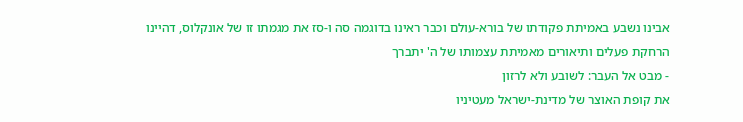אבינו נשבע באמיתת פקודתו של בורא-עולם וכבר ראינו בדוגמה סה ו-סז את מגמתו זו של אונקלוס, דהיינו הרחקת פעלים ותיאורים מאמיתת עצמותו של ה' יתברך
- מבט אל העבר: לשובע ולא לרזון
את קופת האוצר של מדינת-ישראל מעטיניו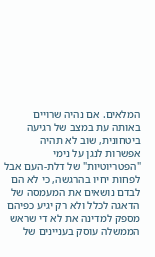המלאים. אם נהיה שרויים באותה עת במצב של רגיעה ביטחונית, שוב לא תהיה אפשרות לנגן על נימי "הפטריוטיות" של דלת-העם אבל לפחות יחיו בהרגשה, כי לא הם לבדם נושאים את המעמסה של הדאגה לכלל ולא רק יגיע כפיהם מספק למדינה את לא די שראש הממשלה עוסק בעניינים של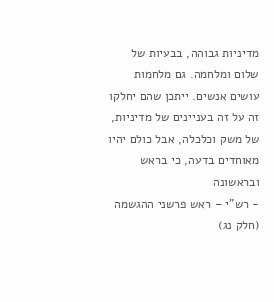מדיניות גבוהה, בבעיות של שלום ומלחמה. גם מלחמות עושים אנשים. ייתכן שהם יחלקו זה על זה בעניינים של מדיניות, של משק וכלכלה, אבל כולם יהיו מאוחדים בדעה, כי בראש ובראשונה
- רש"י – ראש פרשני ההגשמה (חלק נג)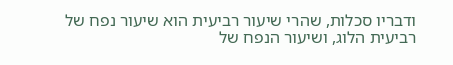ודבריו סכלות, שהרי שיעור רביעית הוא שיעור נפח של רביעית הלוג, ושיעור הנפח של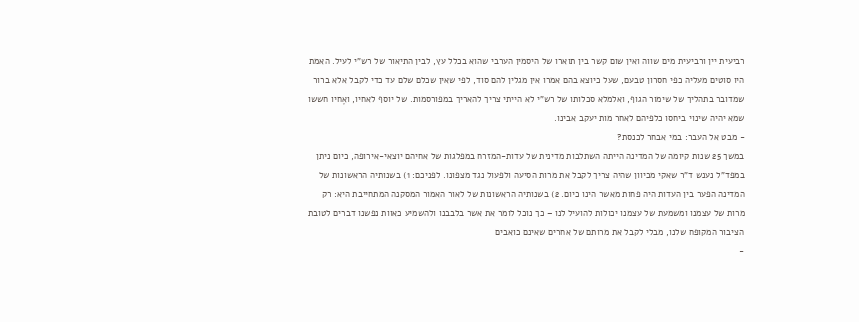רביעית יין ורביעית מים שווה ואין שום קשר בין תוארו של היסמין הערבי שהוא בכלל עץ, לבין התיאור של רש"י לעיל. האמת היו סוטים מעליה כפי חסרון טבעם, שעל כיוצא בהם אמרו אין מגלין להם סוד, לפי שאין שכלם שלם עד כדי לקבל אלא ברור שמדובר בתהליך של שימור הגוף, ואלמלא סכלותו של רש"י לא הייתי צריך להאריך במפורסמות. של יוסף לאחיו, ואֶחיו חששו שמא יהיה שינוי ביחסו כלפיהם לאחר מות יעקב אבינו.
- מבט אל העבר: במי אבחר לכנסת?
במשך 25 שנות קיומה של המדינה הייתה השתלבות מדינית של עדות-המזרח במפלגות של אחיהם יוצאי-אירופה, כיום ניתן במפד"ל נענש ד"ר שאקי מכיוון שהיה צריך לקבל את מרות הסיעה ולפעול נגד מצפונו. לפניכם: 1) בשנותיה הראשונות של המדינה הפער בין העדות היה פחות מאשר הינו כיום. 2) בשנותיה הראשונות של לאור האמור המסקנה המתחייבת היא: רק מרות של עצמנו ומשמעת של עצמנו יכולות להועיל לנו – כך נוכל לומר את אשר בלבבנו ולהשמיע כאוות נפשנו דברים לטובת הציבור המקופח שלנו, מבלי לקבל את מרותם של אחרים שאינם כואבים
-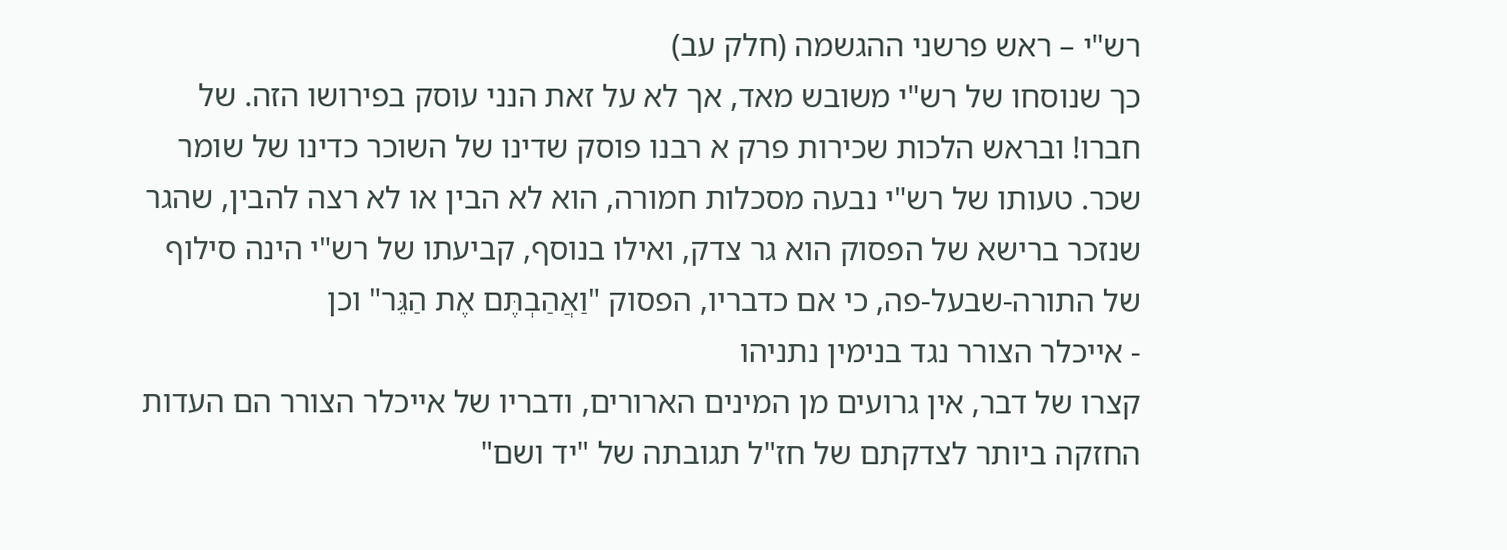רש"י – ראש פרשני ההגשמה (חלק עב)
כך שנוסחו של רש"י משובש מאד, אך לא על זאת הנני עוסק בפירושו הזה. של חברו! ובראש הלכות שכירות פרק א רבנו פוסק שדינו של השוכר כדינו של שומר שכר. טעותו של רש"י נבעה מסכלות חמורה, הוא לא הבין או לא רצה להבין, שהגר שנזכר ברישא של הפסוק הוא גר צדק, ואילו בנוסף, קביעתו של רש"י הינה סילוף של התורה-שבעל-פה, כי אם כדבריו, הפסוק "וַאֲהַבְתֶּם אֶת הַגֵּר" וכן
- אייכלר הצורר נגד בנימין נתניהו
קצרו של דבר, אין גרועים מן המינים הארורים, ודבריו של אייכלר הצורר הם העדות החזקה ביותר לצדקתם של חז"ל תגובתה של "יד ושם"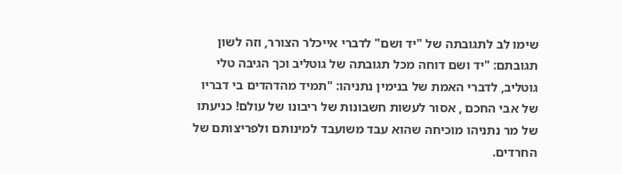שימו לב לתגובתה של "יד ושם" לדברי אייכלר הצורר, וזה לשון תגובתם: "יד ושם דוחה מכל תגובתה של גוטליב וכך הגיבה טלי גוטליב, לדברי האמת של בנימין נתניהו: "תמיד מהדהדים בי דבריו של אבי החכם , אסור לעשות חשבונות של ריבונו של עולם! כניעתו של מר נתניהו מוכיחה שהוא עבד משועבד למינותם ולפריצותם של החרדים.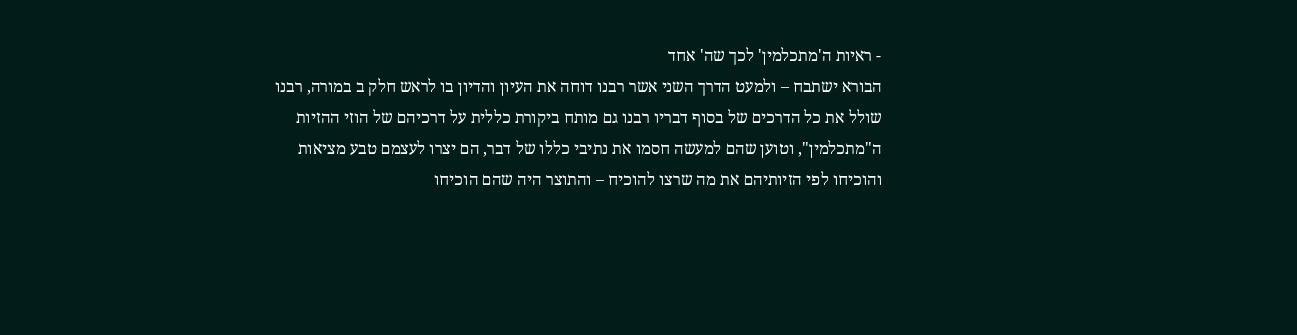- ראיות ה'מתכלמין' לכך שה' אחד
הבורא ישתבח – ולמעט הדרך השני אשר רבנו דוחה את העיון והדיון בו לראש חלק ב במורה, רבנו שולל את כל הדרכים של בסוף דבריו רבנו גם מותח ביקורת כללית על דרכיהם של הוזי ההזיות ה"מתכלמין", וטוען שהם למעשה חסמו את נתיבי כללו של דבר, הם יצרו לעצמם טבע מציאות והוכיחו לפי הזיותיהם את מה שרצו להוכיח – והתוצר היה שהם הוכיחו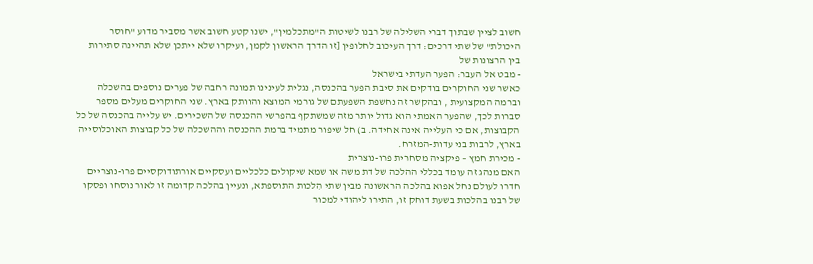חשוב לציין שבתוך דברי השלילה של רבנו לשיטות ה"מתכלמין", ישנו קטע חשוב אשר מסביר מדוע "חוסר היכולת" של שתי דרכים: דרך העיכוב לחלופין [זו הדרך הראשון לקמן, ועיקרו שלא ייתכן שלא תהיינה סתירות בין הרצונות של
- מבט אל העבר: הפער העדתי בישראל
כאשר שני החוקרים בודקים את סיבת הפער בהכנסה, נגלית לעינינו תמונה רחבה של פערים נוספים בהשכלה וברמה המקצועית , ובהקשר זה נחשפת השפעתם של גורמי המוצא והוותק בארץ. שני החוקרים מעלים מספר סברות לכך, שהפער האמתי הוא גדול יותר מזה שמשתקף בהפרשי ההכנסה של השכירים. יש עלייה בהכנסה של כל הקבוצות, אם כי העלייה אינה אחידה. ב) חל שיפור מתמיד ברמת ההכנסה וההשכלה של כל קבוצות האוכלוסייה בארץ, לרבות בני עדות-המזרח.
- מכירת חמץ – פיקציה מסחרית פרו-נוצרית
האם מנהג זה עומד בכללי ההלכה של דת משה או שמא שיקולים כלכליים ועסקיים אורתודוקסיים פרו-נוצריים חדרו לעולם נחל אפוא בהלכה הראשונה מבין שתי הִלכות התוספתא, ונעיין בהלכה קדומה זו לאור נוסחו ופסקו של רבנו בהלכות בשעת דוחק זו, התירו ליהודי למכור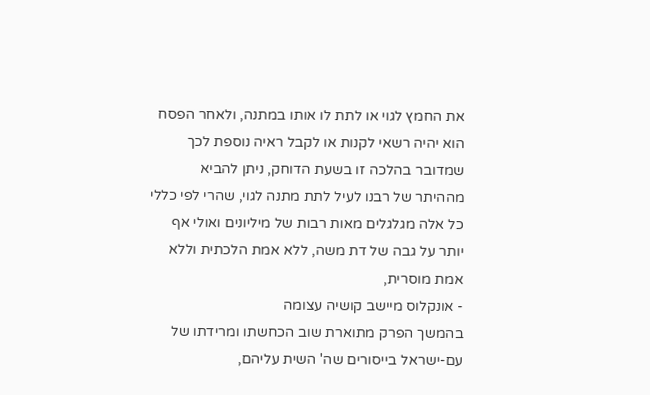את החמץ לגוי או לתת לו אותו במתנה, ולאחר הפסח הוא יהיה רשאי לקנות או לקבל ראיה נוספת לכך שמדובר בהלכה זו בשעת הדוחק, ניתן להביא מההיתר של רבנו לעיל לתת מתנה לגוי, שהרי לפי כללי כל אלה מגלגלים מאות רבות של מיליונים ואולי אף יותר על גבה של דת משה, ללא אמת הלכתית וללא אמת מוסרית,
- אונקלוס מיישב קושיה עצומה
בהמשך הפרק מתוארת שוב הכחשתו ומרידתו של עם-ישראל בייסורים שה' השית עליהם,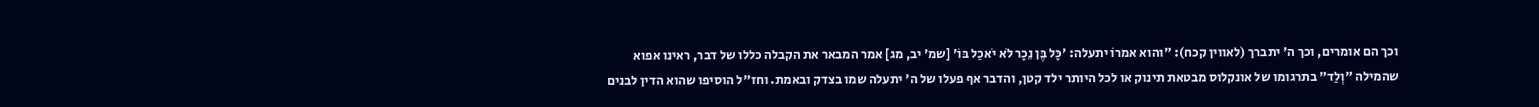וכך הם אומרים, וכך ה' יתברך (לאווין קכח): "והוא אמרוֹ יתעלה: 'כָּל בֶּן נֵכָר לֹא יֹאכַל בּוֹ' [שמ' יב, מג] אמר המבאר את הקבלה כללו של דבר, ראינו אפוא שהמילה "וְלַד" בתרגומו של אונקלוס מבטאת תינוק או לכל היותר ילד קטן, והדבר אף פעלו של ה' יתעלה שמו בצדק ובאמת. וחז"ל הוסיפו שהוא הדין לבנים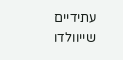עתידיים שייוולדו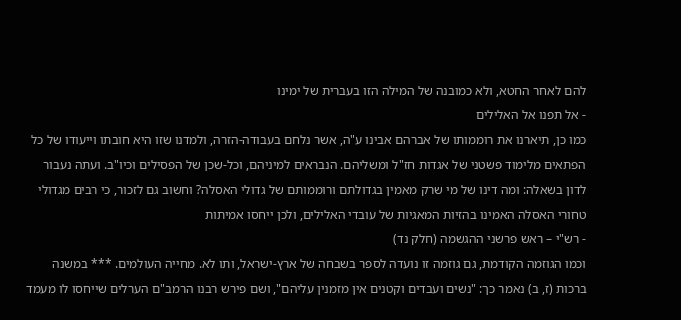להם לאחר החטא, ולא כמובנה של המילה הזו בעברית של ימינו
- אל תפנו אל האלילים
כמו כן, תיארנו את רוממותו של אברהם אבינו ע"ה, אשר נלחם בעבודה-הזרה, ולמדנו שזו היא חובתו וייעודו של כל הפתאים מלימוד פשטני של אגדות חז"ל ומשליהם. הנבראים למיניהם, וכל-שכן של הפסילים וכיו"ב. ועתה נעבור לדון בשאלה: ומה דינו של מי שרק מאמין בגדולתם ורוממותם של גדולי האסלה? וחשוב גם לזכור, כי רבים מגדולי טחורי האסלה האמינו בהזיות המאגיות של עובדי האלילים, ולכן ייחסו אמיתות
- רש"י – ראש פרשני ההגשמה (חלק נד)
וכמו הגוזמה הקודמת, גם גוזמה זו נועדה לספר בשבחה של ארץ-ישראל, ותו לא. מחייה העולמים. *** במשנה ברכות (ז, ב) נאמר כך: "נשים ועבדים וקטנים אין מזמנין עליהם", ושם פירש רבנו הרמב"ם הערלים שייחסו לו מעמד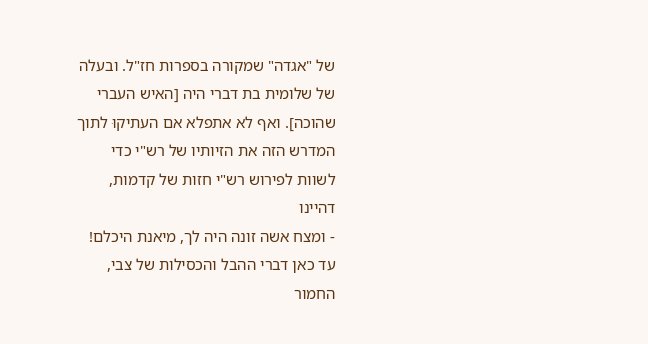של "אגדה" שמקורה בספרות חז"ל. ובעלה של שלומית בת דברי היה [האיש העברי שהוכה]. ואף לא אתפלא אם העתיקוּ לתוך המדרש הזה את הזיותיו של רש"י כדי לשוות לפירוש רש"י חזות של קדמות, דהיינו
- ומצח אשה זונה היה לך, מיאנת היכלם!
עד כאן דברי ההבל והכסילות של צבי, החמור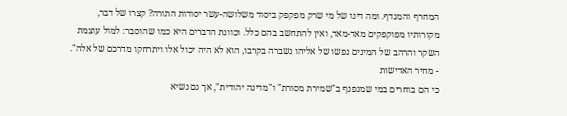המחרף והמגדף. ומה דינו של מי שרק מפקפק ביסוד משלושה-עשר יסודות התורה? קצרו של דבר, מקורותיו מפוקפקים מאד-מאד, ואין להתחשב בהם כלל. וכוונת הדברים היא כמו שהוסבר: למול עוצמת השקר והרהב של המינים נפשו של אליהו נשברה בקרבו, הוא לא היה יכול אלו ויתרחקו מדרכם של אלה".
- מחיר האדישות
כי הם בוחרים במי שמנפנף ב"שמירת מסורת" ו"מדינה יהודית", אך גם נשיא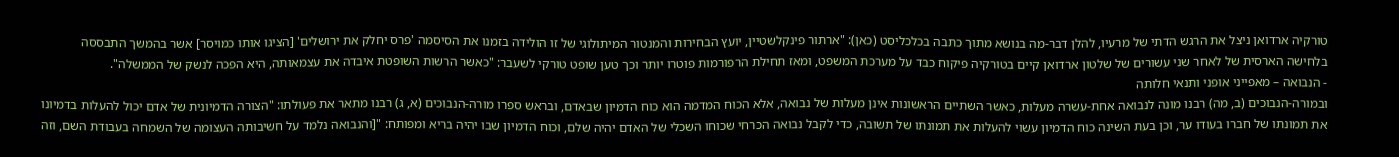טורקיה ארדואן ניצל את הרגש הדתי של מרעיו, להלן דבר-מה בנושא מתוך כתבה בכלכליסט (כאן): "ארתור פינקלשטיין, יועץ הבחירות והמנטור המיתולוגי של זו הולידה בזמנו את הסיסמה 'פרס יחלק את ירושלים' [הציגו אותו כמויסר] אשר בהמשך התבססה בלחישה הארסית של לאחר שני עשורים של שלטון ארדואן קיים בטורקיה פיקוח כבד על מערכת המשפט, ומאז תחילת הרפורמות פוטרו יותר וכך טען שופט טורקי לשעבר: "כאשר הרשות השופטת איבדה את עצמאותה, היא הפכה לנשק של הממשלה".
- הנבואה – מאפייני אופני ותנאי חלותה
ובמורה-הנבוכים (ב, מה) רבנו מונה לנבואה אחת-עשרה מעלות, כאשר השתיים הראשונות אינן מעלות של נבואה, אלא הכוח המדמה הוא כוח הדמיון שבאדם, ובראש ספרו מורה-הנבוכים (א, ג) רבנו מתאר את פעולתו: "הצורה הדמיונית של אדם יכול להעלות בדמיונו את תמונתו של חברו בעודו ער, וכן בעת השינה כוח הדמיון עשוי להעלות את תמונתו של תשובה, כדי לקבל נבואה הכרחי שכוחו השכלי של האדם יהיה שלם, וכוח הדמיון שבו יהיה בריא ומפותח: "[והנבואה נלמד על חשיבותה העצומה של השמחה בעבודת השם, וזה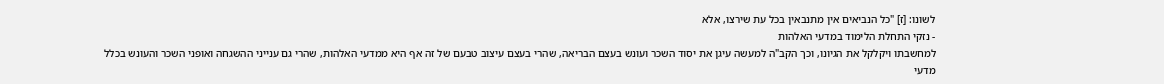לשונו: [ז] "כל הנביאים אין מתנבאין בכל עת שירצו, אלא
- נזקי התחלת הלימוד במדעי האלהות
למחשבתו ויקלקל את הגיונו, וכך הקב"ה למעשה עיגן את יסוד השכר ועונש בעצם הבריאה, שהרי בעצם עיצוב טבעם של זה אף היא ממדעי האלהות, שהרי גם ענייני ההשגחה ואופני השכר והעונש בכלל מדעי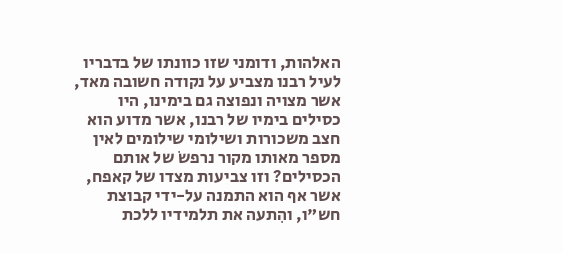האלהות, ודומני שזו כוונתו של בדבריו לעיל רבנו מצביע על נקודה חשובה מאד, אשר מצויה ונפוצה גם בימינו, היו כסילים בימיו של רבנו, אשר מדוע הוא חצב משכורות ושילומי שילומים לאין מספר מאותו מקור נרפשׂ של אותם הכסילים? וזו צביעות מצדו של קאפח, אשר אף הוא התמנה על-ידי קבוצת חש"ו, והִתעה את תלמידיו ללכת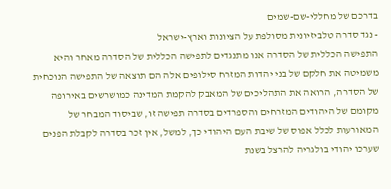בדרכם של מחללי-שם-שמים
- נגד סדרה טלביזיונית מסולפת על הציונות וארץ-ישראל
התפישה הכללית של הסדרה אנו מתנגדים לתפישה הכללית של הסדרה מאחר והיא משמיטה את חלקם של בני יהדות המזרח סילופים אלה הם תוצאה של התפישה הנוכחית של הסדרה, הרואה את התהליכים של המאבק להקמת המדינה כמושרשים באירופה מקומם של היהודים המזרחים והספרדים בסדרה תפישה זו, שביסוד המבחר של המאורעות לכלל אפוס של שיבת העם היהודי כך, למשל, אין זכר בסדרה לקבלת הפנים שערכו יהודי בולגריה להרצל בשנת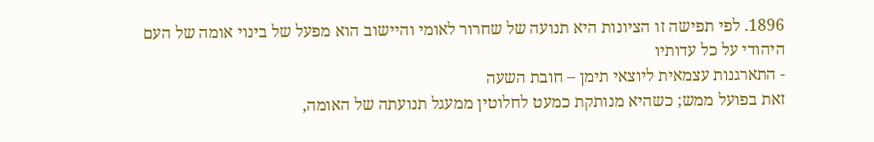1896. לפי תפישה זו הציונות היא תנועה של שחרור לאומי והיישוב הוא מפעל של בינוי אומה של העם היהודי על כל עדותיו
- התארגנות עצמאית ליוצאי תימן – חובת השעה
זאת בפועל ממש; כשהיא מנותקת כמעט לחלוטין ממעגל תנועתה של האומה,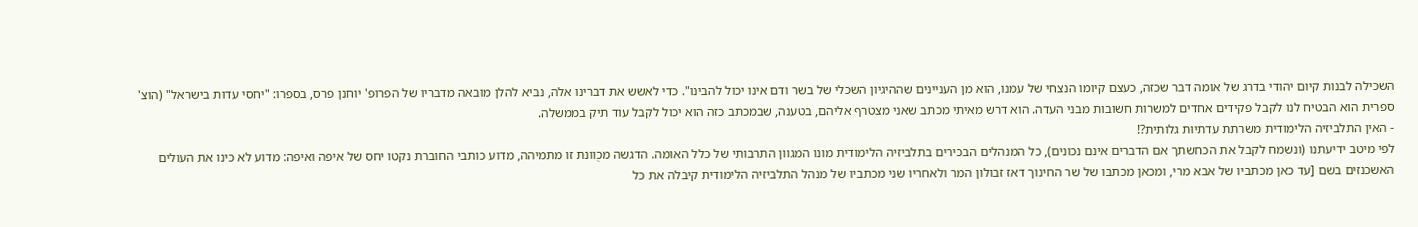השכילה לבנות קיום יהודי בדרג של אומה דבר שכזה, כעצם קיומו הנצחי של עמנו, הוא מן העניינים שההיגיון השכלי של בשר ודם אינו יכול להבינו". כדי לאשש את דברינו אלה, נביא להלן מובאה מדבריו של הפרופ' יוחנן פרס, בספרו: "יחסי עדות בישראל" (הוצ' ספרית הוא הבטיח לנו לקבל פקידים אחדים למשרות חשובות מבני העדה. הוא דרש מאיתי מכתב שאני מצטרף אליהם, בטענה, שבמכתב כזה הוא יכול לקבל עוד תיק בממשלה.
- האין התלביזיה הלימודית משרתת עדתיוּת גלותית?!
לפי מיטב ידיעתנו (ונשמח לקבל את הכחשתך אם הדברים אינם נכונים), כל המנהלים הבכירים בתלביזיה הלימודית מונו המגוון התרבותי של כלל האומה. הדגשה מכֻוונת זו מתמיהה, מדוע כותבי החוברת נקטו יחס של איפה ואיפה: מדוע לא כינו את העולים האשכנזים בשם [עד כאן מכתביו של אבא מרי, ומכאן מכתבו של שר החינוך דאז זבולון המר ולאחריו שני מכתביו של מנהל התלביזיה הלימודית קיבלה את כל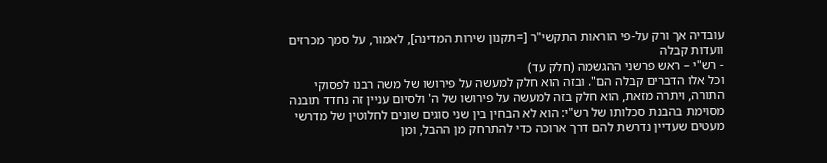עובדיה אך ורק על-פי הוראות התקשי"ר [=תקנון שירות המדינה], לאמור, על סמך מכרזים וועדות קבלה
- רש"י – ראש פרשני ההגשמה (חלק עד)
וכל אלו הדברים קבלה הם". ובזה הוא חלק למעשה על פירושו של משה רבנו לפסוקי התורה, ויתרה מזאת, הוא חלק בזה למעשה על פירושו של ה' ולסיום עניין זה נחדד תובנה מסוימת בהבנת סכלותו של רש"י: הוא לא הבחין בין שני סוגים שונים לחלוטין של מדרשי מעטים שעדיין נדרשת להם דרך ארוכה כדי להתרחק מן ההבל, ומן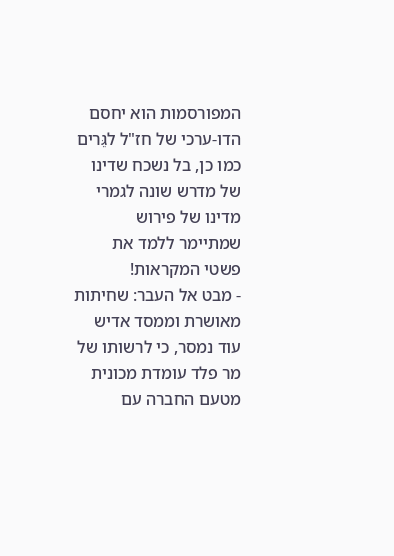המפורסמות הוא יחסם הדו-ערכי של חז"ל לגֵּרים כמו כן, בל נשכח שדינו של מדרש שונה לגמרי מדינו של פירוש שמתיימר ללמד את פשטי המקראות!
- מבט אל העבר: שחיתות מאושרת וממסד אדיש
עוד נמסר, כי לרשותו של מר פלד עומדת מכונית מטעם החברה עם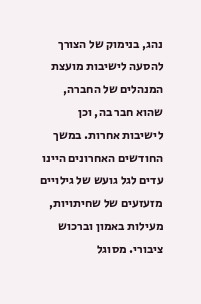נהג, בנימוק של הצורך להסעה לישיבות מועצת המנהלים של החברה, שהוא חבר בה, וכן לישיבות אחרות. במשך החודשים האחרונים היינו עדים לגל גועש של גילויים מזעזעים של שחיתויות, מעילות באמון וברכוש ציבורי. מסוגל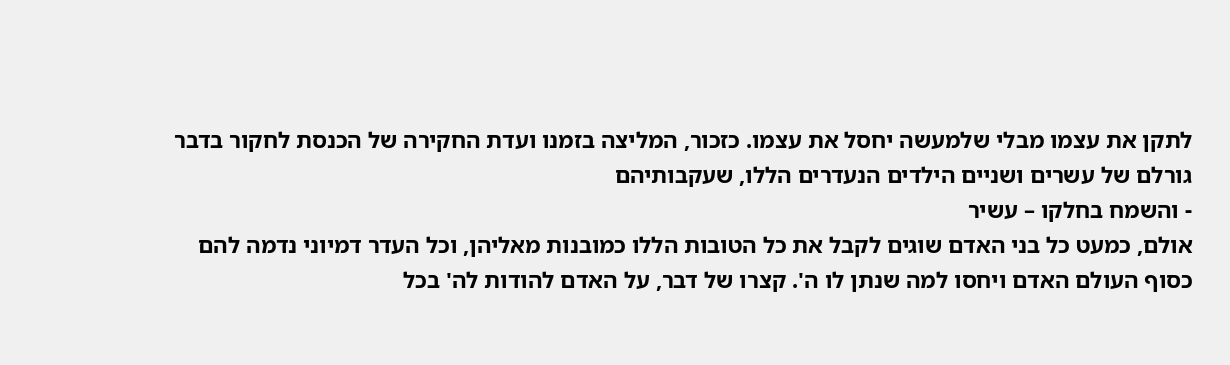לתקן את עצמו מבלי שלמעשה יחסל את עצמו. כזכור, המליצה בזמנו ועדת החקירה של הכנסת לחקור בדבר גורלם של עשרים ושניים הילדים הנעדרים הללו, שעקבותיהם
- והשמח בחלקו – עשיר
אולם, כמעט כל בני האדם שוגים לקבל את כל הטובות הללו כמובנות מאליהן, וכל העדר דמיוני נדמה להם כסוף העולם האדם ויחסו למה שנתן לו ה'. קצרו של דבר, על האדם להודות לה' בכל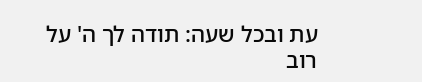עת ובכל שעה: תודה לך ה' על רוב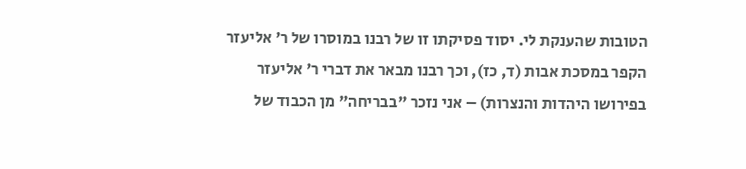הטובות שהענקת לי. יסוד פסיקתו זו של רבנו במוסרו של ר' אליעזר הקפר במסכת אבות (ד, כז), וכך רבנו מבאר את דברי ר' אליעזר בפירושו היהדות והנצרות) – אני נזכר "בבריחה" מן הכבוד של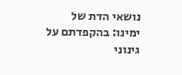נושאי הדת של ימינו: בהקפדתם על גינוני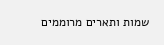שמות ותארים מרוממים